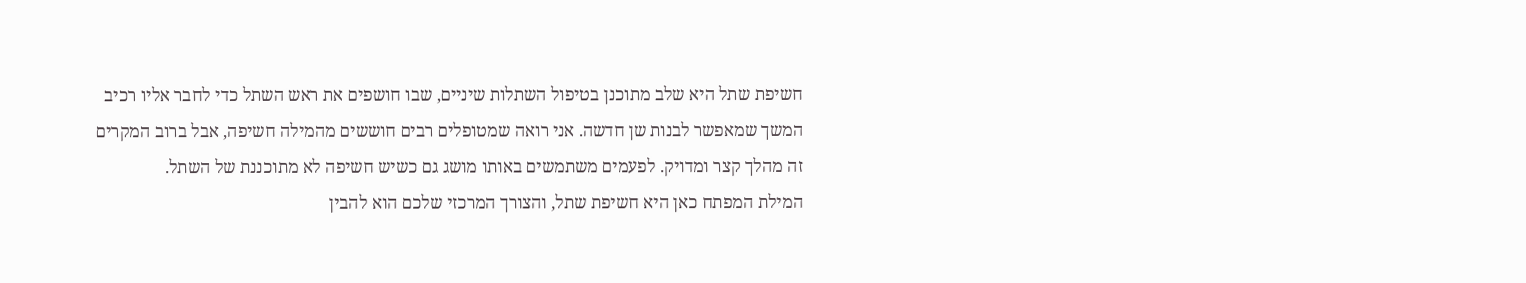חשיפת שתל היא שלב מתוכנן בטיפול השתלות שיניים, שבו חושפים את ראש השתל כדי לחבר אליו רכיב המשך שמאפשר לבנות שן חדשה. אני רואה שמטופלים רבים חוששים מהמילה חשיפה, אבל ברוב המקרים זה מהלך קצר ומדויק. לפעמים משתמשים באותו מושג גם כשיש חשיפה לא מתוכננת של השתל.
המילת המפתח כאן היא חשיפת שתל, והצורך המרכזי שלכם הוא להבין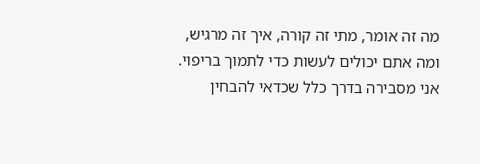מה זה אומר, מתי זה קורה, איך זה מרגיש, ומה אתם יכולים לעשות כדי לתמוך בריפוי. אני מסבירה בדרך כלל שכדאי להבחין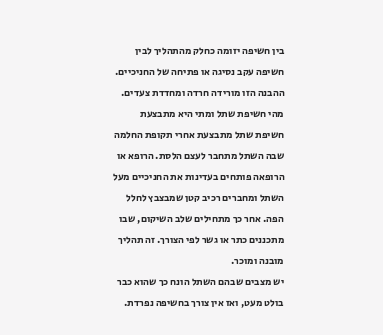בין חשיפה יזומה כחלק מהתהליך לבין חשיפה עקב נסיגה או פתיחה של החניכיים. ההבנה הזו מורידה חרדה ומחדדת צעדים.
מהי חשיפת שתל ומתי היא מתבצעת
חשיפת שתל מתבצעת אחרי תקופת החלמה שבה השתל מתחבר לעצם הלסת. הרופא או הרופאה פותחים בעדינות את החניכיים מעל השתל ומחברים רכיב קטן שמבצבץ לחלל הפה. אחר כך מתחילים שלב השיקום, שבו מתכננים כתר או גשר לפי הצורך. זה תהליך מובנה ומוכר.
יש מצבים שבהם השתל הונח כך שהוא כבר בולט מעט, ואז אין צורך בחשיפה נפרדת.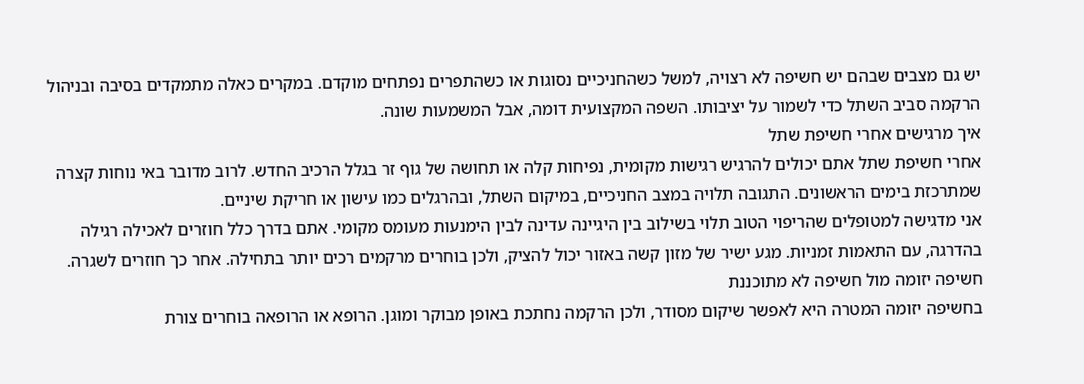יש גם מצבים שבהם יש חשיפה לא רצויה, למשל כשהחניכיים נסוגות או כשהתפרים נפתחים מוקדם. במקרים כאלה מתמקדים בסיבה ובניהול הרקמה סביב השתל כדי לשמור על יציבותו. השפה המקצועית דומה, אבל המשמעות שונה.
איך מרגישים אחרי חשיפת שתל
אחרי חשיפת שתל אתם יכולים להרגיש רגישות מקומית, נפיחות קלה או תחושה של גוף זר בגלל הרכיב החדש. לרוב מדובר באי נוחות קצרה שמתרכזת בימים הראשונים. התגובה תלויה במצב החניכיים, במיקום השתל, ובהרגלים כמו עישון או חריקת שיניים.
אני מדגישה למטופלים שהריפוי הטוב תלוי בשילוב בין היגיינה עדינה לבין הימנעות מעומס מקומי. אתם בדרך כלל חוזרים לאכילה רגילה בהדרגה, עם התאמות זמניות. מגע ישיר של מזון קשה באזור יכול להציק, ולכן בוחרים מרקמים רכים יותר בתחילה. אחר כך חוזרים לשגרה.
חשיפה יזומה מול חשיפה לא מתוכננת
בחשיפה יזומה המטרה היא לאפשר שיקום מסודר, ולכן הרקמה נחתכת באופן מבוקר ומוגן. הרופא או הרופאה בוחרים צורת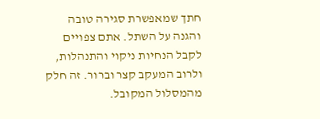חתך שמאפשרת סגירה טובה והגנה על השתל. אתם צפויים לקבל הנחיות ניקוי והתנהלות, ולרוב המעקב קצר וברור. זה חלק מהמסלול המקובל.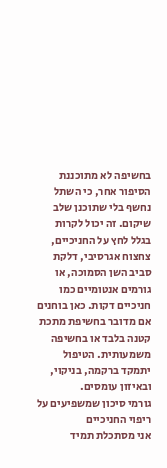בחשיפה לא מתוכננת הסיפור אחר, כי השתל נחשף בלי שתוכנן שלב שיקום. זה יכול לקרות בגלל לחץ על החניכיים, צחצוח אגרסיבי, דלקת סביב השן הסמוכה, או גורמים אנטומיים כמו חניכיים דקות. כאן בוחנים אם מדובר בחשיפת מתכת קטנה בלבד או בחשיפה משמעותית. הטיפול יתמקד ברקמה, בניקוי, ובאיזון עומסים.
גורמי סיכון שמשפיעים על ריפוי החניכיים
אני מסתכלת תמיד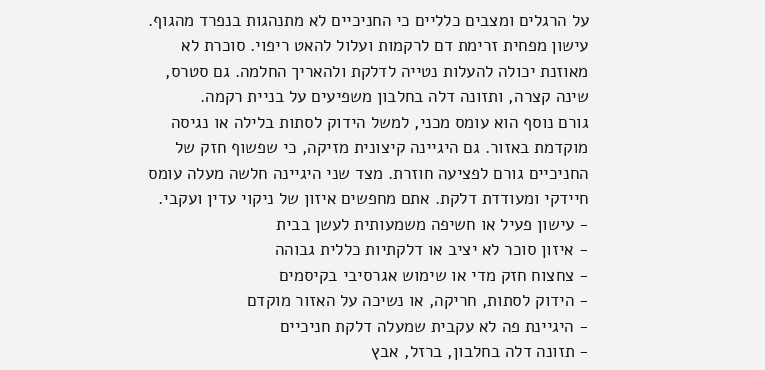על הרגלים ומצבים כלליים כי החניכיים לא מתנהגות בנפרד מהגוף. עישון מפחית זרימת דם לרקמות ועלול להאט ריפוי. סוכרת לא מאוזנת יכולה להעלות נטייה לדלקת ולהאריך החלמה. גם סטרס, שינה קצרה, ותזונה דלה בחלבון משפיעים על בניית רקמה.
גורם נוסף הוא עומס מכני, למשל הידוק לסתות בלילה או נגיסה מוקדמת באזור. גם היגיינה קיצונית מזיקה, כי שפשוף חזק של החניכיים גורם לפציעה חוזרת. מצד שני היגיינה חלשה מעלה עומס חיידקי ומעודדת דלקת. אתם מחפשים איזון של ניקוי עדין ועקבי.
- עישון פעיל או חשיפה משמעותית לעשן בבית
- איזון סוכר לא יציב או דלקתיות כללית גבוהה
- צחצוח חזק מדי או שימוש אגרסיבי בקיסמים
- הידוק לסתות, חריקה, או נשיכה על האזור מוקדם
- היגיינת פה לא עקבית שמעלה דלקת חניכיים
- תזונה דלה בחלבון, ברזל, אבץ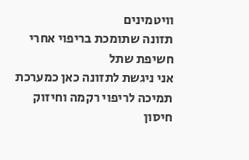וויטמינים
תזונה שתומכת בריפוי אחרי חשיפת שתל
אני ניגשת לתזונה כאן כמערכת תמיכה לריפוי רקמה וחיזוק חיסון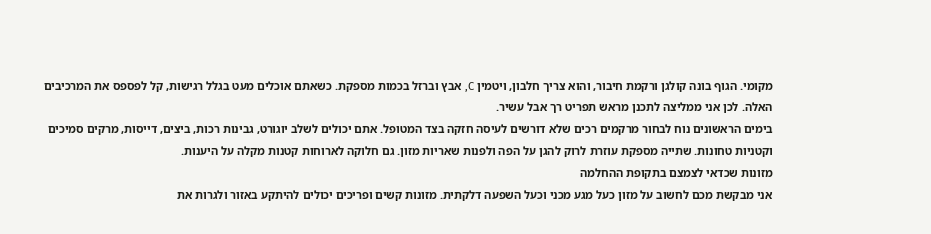מקומי. הגוף בונה קולגן ורקמת חיבור, והוא צריך חלבון, ויטמין C, אבץ וברזל בכמות מספקת. כשאתם אוכלים מעט בגלל רגישות, קל לפספס את המרכיבים האלה. לכן אני ממליצה לתכנן מראש תפריט רך אבל עשיר.
בימים הראשונים נוח לבחור מרקמים רכים שלא דורשים לעיסה חזקה בצד המטופל. אתם יכולים לשלב יוגורט, גבינות רכות, ביצים, דייסות, מרקים סמיכים וקטניות טחונות. שתייה מספקת עוזרת לרוק להגן על הפה ולפנות שאריות מזון. גם חלוקה לארוחות קטנות מקלה על היענות.
מזונות שכדאי לצמצם בתקופת ההחלמה
אני מבקשת מכם לחשוב על מזון כעל מגע מכני וכעל השפעה דלקתית. מזונות קשים ופריכים יכולים להיתקע באזור ולגרות את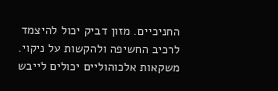החניכיים. מזון דביק יכול להיצמד לרכיב החשיפה ולהקשות על ניקוי. משקאות אלכוהוליים יכולים לייבש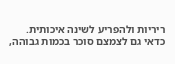ריריות ולהפריע לשינה איכותית.
כדאי גם לצמצם סוכר בכמות גבוהה,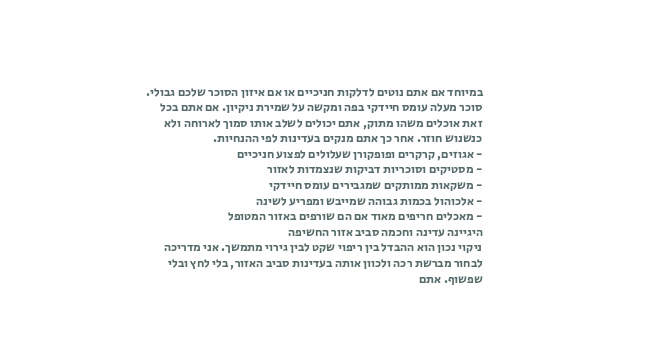במיוחד אם אתם נוטים לדלקות חניכיים או אם איזון הסוכר שלכם גבולי. סוכר מעלה עומס חיידקי בפה ומקשה על שמירת ניקיון. אם אתם בכל זאת אוכלים משהו מתוק, אתם יכולים לשלב אותו סמוך לארוחה ולא כנשנוש חוזר. אחר כך אתם מנקים בעדינות לפי ההנחיות.
- אגוזים, קרקרים ופופקורן שעלולים לפצוע חניכיים
- מסטיקים וסוכריות דביקות שנצמדות לאזור
- משקאות ממותקים שמגבירים עומס חיידקי
- אלכוהול בכמות גבוהה שמייבש ומפריע לשינה
- מאכלים חריפים מאוד אם הם שורפים באזור המטופל
היגיינה עדינה וחכמה סביב אזור החשיפה
ניקוי נכון הוא ההבדל בין ריפוי שקט לבין גירוי מתמשך. אני מדריכה לבחור מברשת רכה ולכוון אותה בעדינות סביב האזור, בלי לחץ ובלי שפשוף. אתם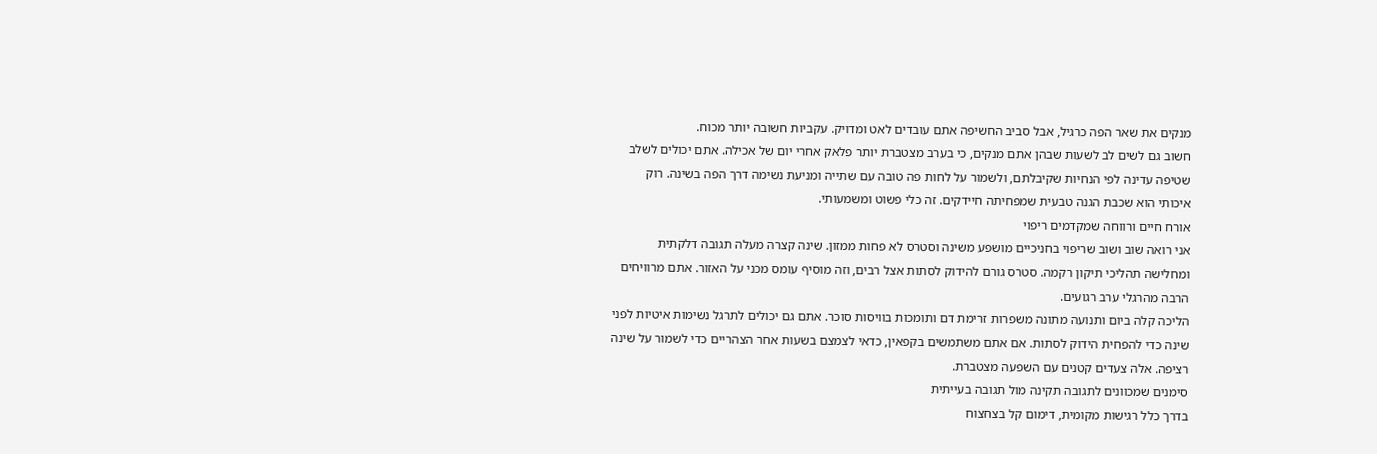מנקים את שאר הפה כרגיל, אבל סביב החשיפה אתם עובדים לאט ומדויק. עקביות חשובה יותר מכוח.
חשוב גם לשים לב לשעות שבהן אתם מנקים, כי בערב מצטברת יותר פלאק אחרי יום של אכילה. אתם יכולים לשלב שטיפה עדינה לפי הנחיות שקיבלתם, ולשמור על לחות פה טובה עם שתייה ומניעת נשימה דרך הפה בשינה. רוק איכותי הוא שכבת הגנה טבעית שמפחיתה חיידקים. זה כלי פשוט ומשמעותי.
אורח חיים ורווחה שמקדמים ריפוי
אני רואה שוב ושוב שריפוי בחניכיים מושפע משינה וסטרס לא פחות ממזון. שינה קצרה מעלה תגובה דלקתית ומחלישה תהליכי תיקון רקמה. סטרס גורם להידוק לסתות אצל רבים, וזה מוסיף עומס מכני על האזור. אתם מרוויחים הרבה מהרגלי ערב רגועים.
הליכה קלה ביום ותנועה מתונה משפרות זרימת דם ותומכות בוויסות סוכר. אתם גם יכולים לתרגל נשימות איטיות לפני שינה כדי להפחית הידוק לסתות. אם אתם משתמשים בקפאין, כדאי לצמצם בשעות אחר הצהריים כדי לשמור על שינה רציפה. אלה צעדים קטנים עם השפעה מצטברת.
סימנים שמכוונים לתגובה תקינה מול תגובה בעייתית
בדרך כלל רגישות מקומית, דימום קל בצחצוח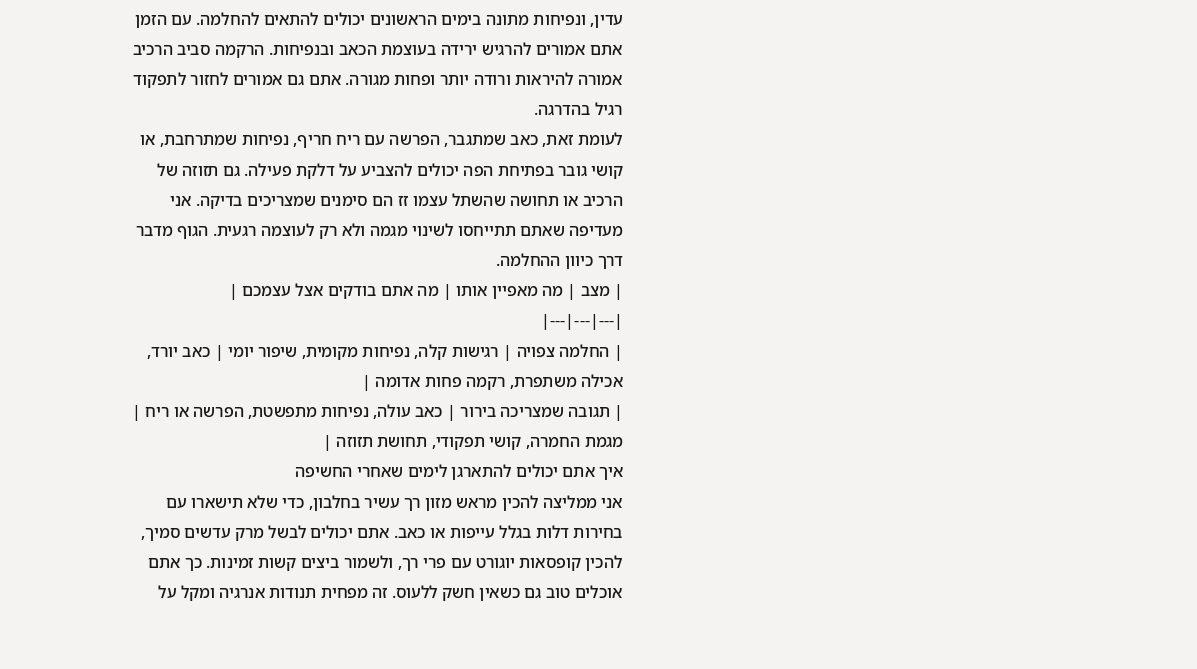עדין, ונפיחות מתונה בימים הראשונים יכולים להתאים להחלמה. עם הזמן אתם אמורים להרגיש ירידה בעוצמת הכאב ובנפיחות. הרקמה סביב הרכיב אמורה להיראות ורודה יותר ופחות מגורה. אתם גם אמורים לחזור לתפקוד רגיל בהדרגה.
לעומת זאת, כאב שמתגבר, הפרשה עם ריח חריף, נפיחות שמתרחבת, או קושי גובר בפתיחת הפה יכולים להצביע על דלקת פעילה. גם תזוזה של הרכיב או תחושה שהשתל עצמו זז הם סימנים שמצריכים בדיקה. אני מעדיפה שאתם תתייחסו לשינוי מגמה ולא רק לעוצמה רגעית. הגוף מדבר דרך כיוון ההחלמה.
| מצב | מה מאפיין אותו | מה אתם בודקים אצל עצמכם |
|---|---|---|
| החלמה צפויה | רגישות קלה, נפיחות מקומית, שיפור יומי | כאב יורד, אכילה משתפרת, רקמה פחות אדומה |
| תגובה שמצריכה בירור | כאב עולה, נפיחות מתפשטת, הפרשה או ריח | מגמת החמרה, קושי תפקודי, תחושת תזוזה |
איך אתם יכולים להתארגן לימים שאחרי החשיפה
אני ממליצה להכין מראש מזון רך עשיר בחלבון, כדי שלא תישארו עם בחירות דלות בגלל עייפות או כאב. אתם יכולים לבשל מרק עדשים סמיך, להכין קופסאות יוגורט עם פרי רך, ולשמור ביצים קשות זמינות. כך אתם אוכלים טוב גם כשאין חשק ללעוס. זה מפחית תנודות אנרגיה ומקל על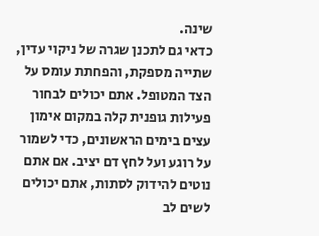שינה.
כדאי גם לתכנן שגרה של ניקוי עדין, שתייה מספקת, והפחתת עומס על הצד המטופל. אתם יכולים לבחור פעילות גופנית קלה במקום אימון עצים בימים הראשונים, כדי לשמור על רוגע ועל לחץ דם יציב. אם אתם נוטים להידוק לסתות, אתם יכולים לשים לב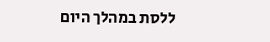ללסת במהלך היום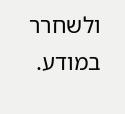ולשחרר במודע.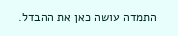התמדה עושה כאן את ההבדל.